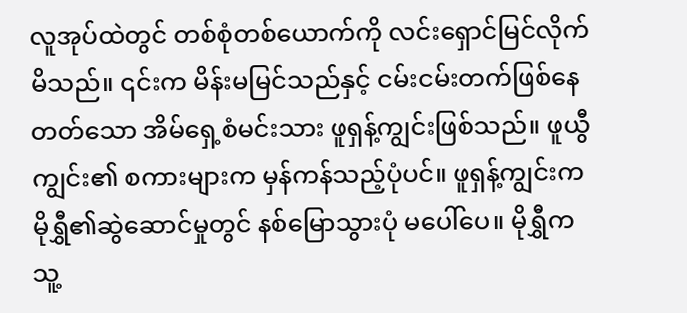လူအုပ်ထဲတွင် တစ်စုံတစ်ယောက်ကို လင်းရှောင်မြင်လိုက်မိသည်။ ၎င်းက မိန်းမမြင်သည်နှင့် ငမ်းငမ်းတက်ဖြစ်နေတတ်သော အိမ်ရှေ့စံမင်းသား ဖူရှန့်ကျွင်းဖြစ်သည်။ ဖူယွီကျွင်း၏ စကားများက မှန်ကန်သည့်ပုံပင်။ ဖူရှန့်ကျွင်းက မိုရွှီ၏ဆွဲဆောင်မှုတွင် နစ်မြောသွားပုံ မပေါ်ပေ။ မိုရွှီက သူ့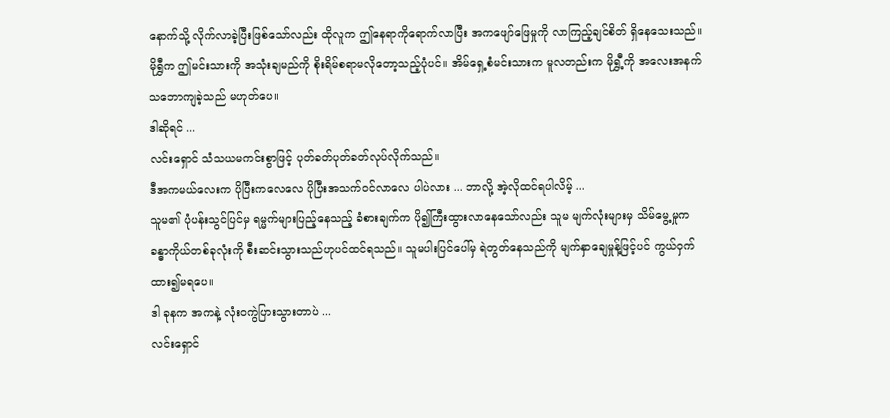နောက်သို့ လိုက်လာခဲ့ပြီးဖြစ်သော်လည်း ထိုလူက ဤနေရာကိုရောက်လာပြီး အကဖျော်ဖြေမှုကို လာကြည့်ချင်စိတ် ရှိနေသေးသည်။
မိုရွှီက ဤမင်းသားကို အသုံးချမည်ကို စိုးရိမ်စရာမလိုတော့သည့်ပုံပင်။ အိမ်ရှေ့စံမင်းသားက မူလတည်းက မိုရွှီ့ကို အလေးအနက်သဘောကျခဲ့သည် မဟုတ်ပေ။
ဒါဆိုရင် ...
လင်းရှောင် သံသယမကင်းစွာဖြင့် ပုတ်ခတ်ပုတ်ခတ်လုပ်လိုက်သည်။
ဒီအကမယ်လေးက ပိုပြီးကလေလေ ပိုပြီးအသက်ဝင်လာလေ ပါပဲလား ... ဘာလို့ အဲ့လိုထင်ရပါလိမ့် ...
သူမ၏ ပုံပန်းသွင်ပြင်မှ ရမ္မက်များပြည့်နေသည့် ခံစားချက်က ပို၍ကြီးထွားလာနေသော်လည်း သူမ မျက်လုံးများမှ သိမ်မွေ့မှုက ခန္ဓာကိုယ်တစ်ခုလုံးကို စီးဆင်းသွားသည်ဟုပင်ထင်ရသည်။ သူမပါးပြင်ပေါ်မှ ရဲတွတ်နေသည်ကို မျက်နှာချေမှုန့်ဖြင့်ပင် ကွယ်ဝှက်ထား၍မရပေ။
ဒါ ခုနက အကနဲ့ လုံးဝကွဲပြားသွားတာပဲ ...
လင်းရှောင်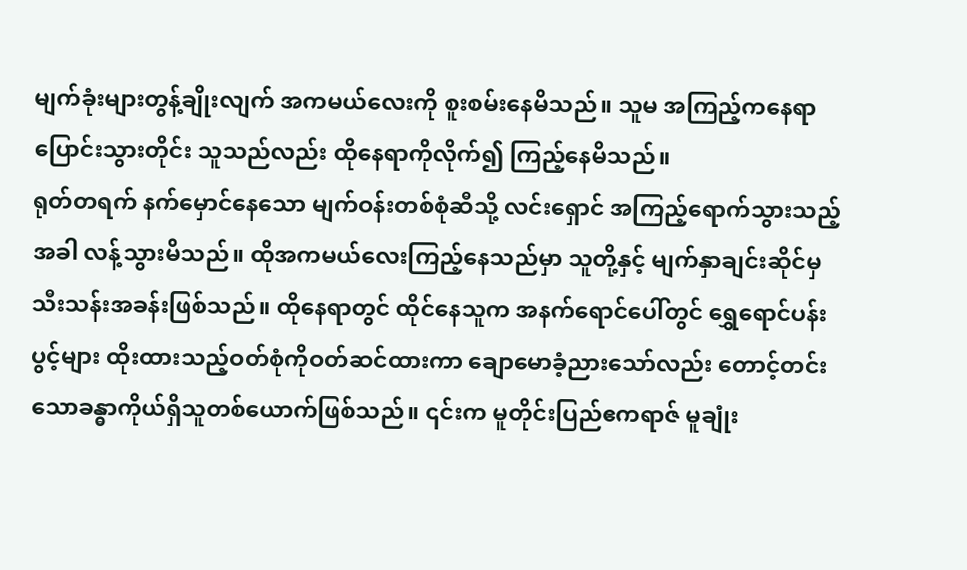မျက်ခုံးများတွန့်ချိုးလျက် အကမယ်လေးကို စူးစမ်းနေမိသည်။ သူမ အကြည့်ကနေရာပြောင်းသွားတိုင်း သူသည်လည်း ထိုနေရာကိုလိုက်၍ ကြည့်နေမိသည်။
ရုတ်တရက် နက်မှောင်နေသော မျက်ဝန်းတစ်စုံဆီသို့ လင်းရှောင် အကြည့်ရောက်သွားသည့်အခါ လန့်သွားမိသည်။ ထိုအကမယ်လေးကြည့်နေသည်မှာ သူတို့နှင့် မျက်နှာချင်းဆိုင်မှ သီးသန်းအခန်းဖြစ်သည်။ ထိုနေရာတွင် ထိုင်နေသူက အနက်ရောင်ပေါ်တွင် ရွှေရောင်ပန်းပွင့်များ ထိုးထားသည့်ဝတ်စုံကိုဝတ်ဆင်ထားကာ ချောမောခံ့ညားသော်လည်း တောင့်တင်းသောခန္ဓာကိုယ်ရှိသူတစ်ယောက်ဖြစ်သည်။ ၎င်းက မူတိုင်းပြည်ဧကရာဇ် မူချုံး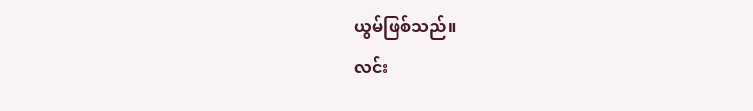ယွမ်ဖြစ်သည်။
လင်း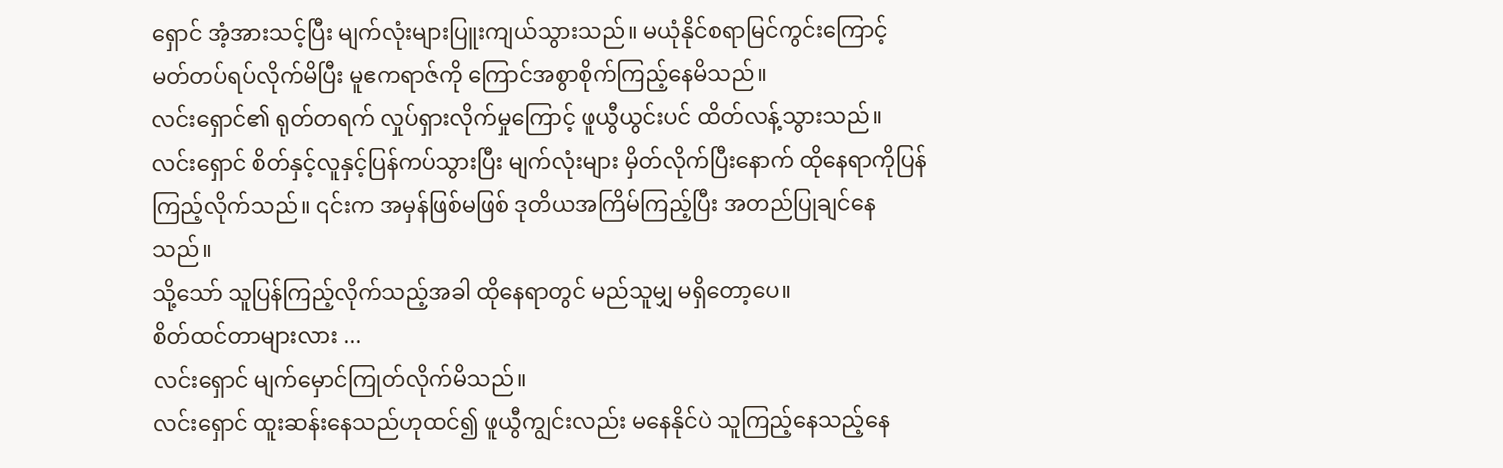ရှောင် အံ့အားသင့်ပြီး မျက်လုံးများပြူးကျယ်သွားသည်။ မယုံနိုင်စရာမြင်ကွင်းကြောင့် မတ်တပ်ရပ်လိုက်မိပြီး မူဧကရာဇ်ကို ကြောင်အစွာစိုက်ကြည့်နေမိသည်။
လင်းရှောင်၏ ရုတ်တရက် လှုပ်ရှားလိုက်မှုကြောင့် ဖူယွီယွင်းပင် ထိတ်လန့်သွားသည်။
လင်းရှောင် စိတ်နှင့်လူနှင့်ပြန်ကပ်သွားပြီး မျက်လုံးများ မှိတ်လိုက်ပြီးနောက် ထိုနေရာကိုပြန်ကြည့်လိုက်သည်။ ၎င်းက အမှန်ဖြစ်မဖြစ် ဒုတိယအကြိမ်ကြည့်ပြီး အတည်ပြုချင်နေသည်။
သို့သော် သူပြန်ကြည့်လိုက်သည့်အခါ ထိုနေရာတွင် မည်သူမျှ မရှိတော့ပေ။
စိတ်ထင်တာများလား ...
လင်းရှောင် မျက်မှောင်ကြုတ်လိုက်မိသည်။
လင်းရှောင် ထူးဆန်းနေသည်ဟုထင်၍ ဖူယွီကျွင်းလည်း မနေနိုင်ပဲ သူကြည့်နေသည့်နေ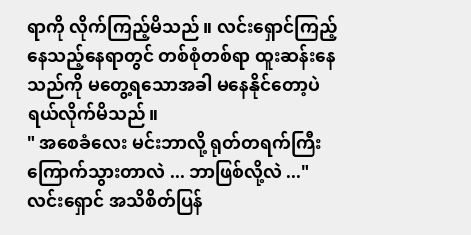ရာကို လိုက်ကြည့်မိသည်။ လင်းရှောင်ကြည့်နေသည့်နေရာတွင် တစ်စုံတစ်ရာ ထူးဆန်းနေသည်ကို မတွေ့ရသောအခါ မနေနိုင်တော့ပဲ ရယ်လိုက်မိသည်။
" အစေခံလေး မင်းဘာလို့ ရုတ်တရက်ကြီးကြောက်သွားတာလဲ ... ဘာဖြစ်လို့လဲ ..."
လင်းရှောင် အသိစိတ်ပြန်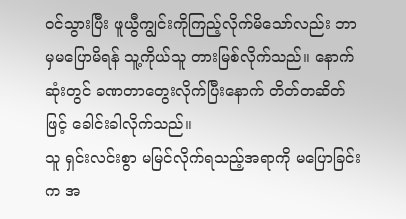ဝင်သွားပြီး ဖူယွီကျွင်းကိုကြည့်လိုက်မိသော်လည်း ဘာမှမပြောမိရန် သူ့ကိုယ်သူ တားမြစ်လိုက်သည်။ နောက်ဆုံးတွင် ခဏတာတွေးလိုက်ပြီးနောက် တိတ်တဆိတ်ဖြင့် ခေါင်းခါလိုက်သည်။
သူ ရှင်းလင်းစွာ မမြင်လိုက်ရသည့်အရာကို မပြောခြင်းက အ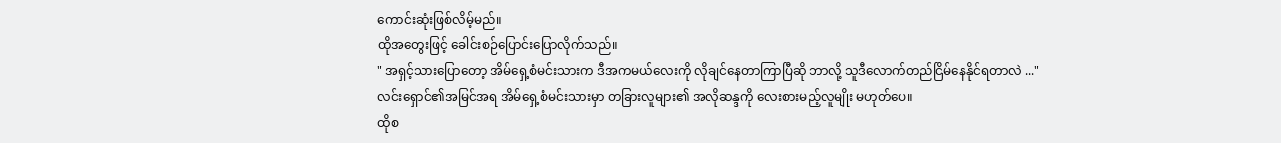ကောင်းဆုံးဖြစ်လိမ့်မည်။
ထိုအတွေးဖြင့် ခေါင်းစဉ်ပြောင်းပြောလိုက်သည်။
" အရှင့်သားပြောတော့ အိမ်ရှေ့စံမင်းသားက ဒီအကမယ်လေးကို လိုချင်နေတာကြာပြီဆို ဘာလို့ သူဒီလောက်တည်ငြိမ်နေနိုင်ရတာလဲ ..."
လင်းရှောင်၏အမြင်အရ အိမ်ရှေ့စံမင်းသားမှာ တခြားလူများ၏ အလိုဆန္ဒကို လေးစားမည့်လူမျိုး မဟုတ်ပေ။
ထိုစ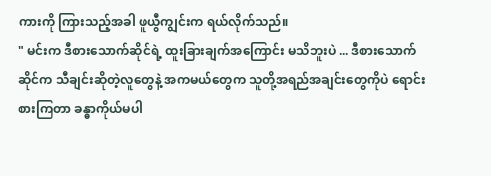ကားကို ကြားသည့်အခါ ဖူယွီကျွင်းက ရယ်လိုက်သည်။
" မင်းက ဒီစားသောက်ဆိုင်ရဲ့ ထူးခြားချက်အကြောင်း မသိဘူးပဲ ... ဒီစားသောက်ဆိုင်က သီချင်းဆိုတဲ့လူတွေနဲ့ အကမယ်တွေက သူတို့အရည်အချင်းတွေကိုပဲ ရောင်းစားကြတာ ခန္ဓာကိုယ်မပါ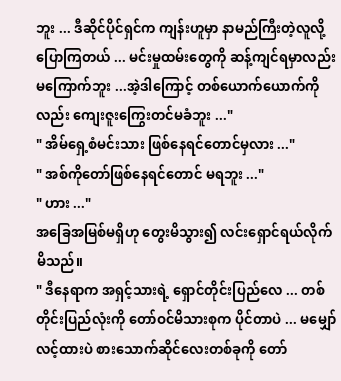ဘူး ... ဒီဆိုင်ပိုင်ရှင်က ကျန်းဟူမှာ နာမည်ကြီးတဲ့လူလို့ပြောကြတယ် ... မင်းမှုထမ်းတွေကို ဆန့်ကျင်ရမှာလည်းမကြောက်ဘူး ...အဲ့ဒါကြောင့် တစ်ယောက်ယောက်ကိုလည်း ကျေးဇူးကြွေးတင်မခံဘူး ..."
" အိမ်ရှေ့စံမင်းသား ဖြစ်နေရင်တောင်မှလား ..."
" အစ်ကိုတော်ဖြစ်နေရင်တောင် မရဘူး ..."
" ဟား ..."
အခြေအမြစ်မရှိဟု တွေးမိသွား၍ လင်းရှောင်ရယ်လိုက်မိသည်။
" ဒီနေရာက အရှင့်သားရဲ့ ရှောင်တိုင်းပြည်လေ ... တစ်တိုင်းပြည်လုံးကို တော်ဝင်မိသားစုက ပိုင်တာပဲ ... မမျှော်လင့်ထားပဲ စားသောက်ဆိုင်လေးတစ်ခုကို တော်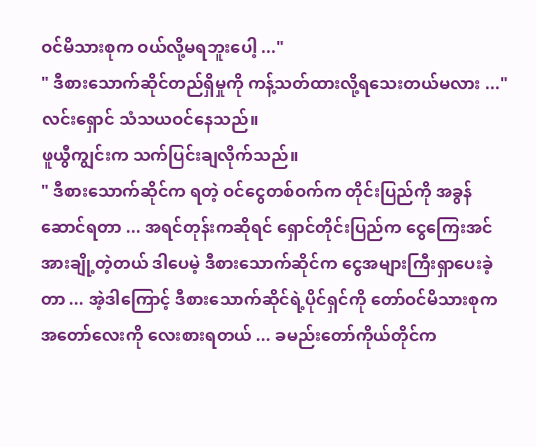ဝင်မိသားစုက ဝယ်လို့မရဘူးပေါ့ ..."
" ဒီစားသောက်ဆိုင်တည်ရှိမှုကို ကန့်သတ်ထားလို့ရသေးတယ်မလား ..."
လင်းရှောင် သံသယဝင်နေသည်။
ဖူယွီကျွင်းက သက်ပြင်းချလိုက်သည်။
" ဒီစားသောက်ဆိုင်က ရတဲ့ ဝင်ငွေတစ်ဝက်က တိုင်းပြည်ကို အခွန်ဆောင်ရတာ ... အရင်တုန်းကဆိုရင် ရှောင်တိုင်းပြည်က ငွေကြေးအင်အားချို့တဲ့တယ် ဒါပေမဲ့ ဒီစားသောက်ဆိုင်က ငွေအများကြီးရှာပေးခဲ့တာ ... အဲ့ဒါကြောင့် ဒီစားသောက်ဆိုင်ရဲ့ပိုင်ရှင်ကို တော်ဝင်မိသားစုက အတော်လေးကို လေးစားရတယ် ... ခမည်းတော်ကိုယ်တိုင်က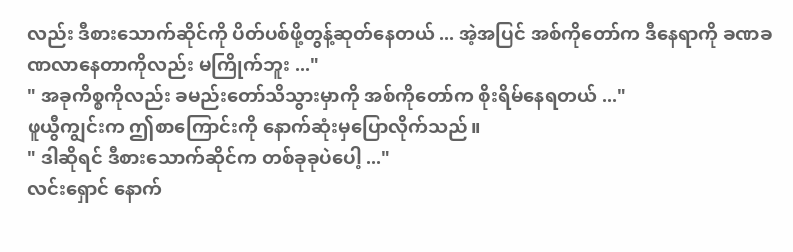လည်း ဒီစားသောက်ဆိုင်ကို ပိတ်ပစ်ဖို့တွန့်ဆုတ်နေတယ် ... အဲ့အပြင် အစ်ကိုတော်က ဒီနေရာကို ခဏခဏလာနေတာကိုလည်း မကြိုက်ဘူး ..."
" အခုကိစ္စကိုလည်း ခမည်းတော်သိသွားမှာကို အစ်ကိုတော်က စိုးရိမ်နေရတယ် ..."
ဖူယွီကျွင်းက ဤစာကြောင်းကို နောက်ဆုံးမှပြောလိုက်သည်။
" ဒါဆိုရင် ဒီစားသောက်ဆိုင်က တစ်ခုခုပဲပေါ့ ..."
လင်းရှောင် နောက်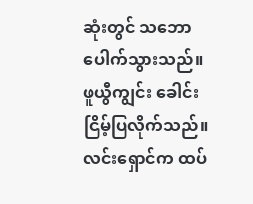ဆုံးတွင် သဘောပေါက်သွားသည်။
ဖူယွီကျွင်း ခေါင်းငြိမ့်ပြလိုက်သည်။
လင်းရှောင်က ထပ်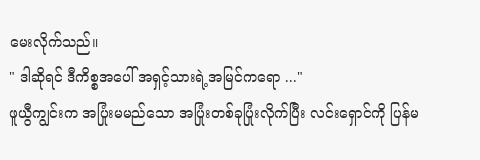မေးလိုက်သည်။
" ဒါဆိုရင် ဒီကိစ္စအပေါ် အရှင့်သားရဲ့အမြင်ကရော ..."
ဖူယွီကျွင်းက အပြုံးမမည်သော အပြုံးတစ်ခုပြုံးလိုက်ပြီး လင်းရှောင်ကို ပြန်မ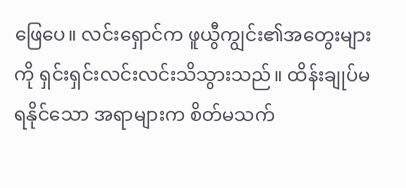ဖြေပေ။ လင်းရှောင်က ဖူယွီကျွင်း၏အတွေးများကို ရှင်းရှင်းလင်းလင်းသိသွားသည်။ ထိန်းချုပ်မရနိုင်သော အရာများက စိတ်မသက်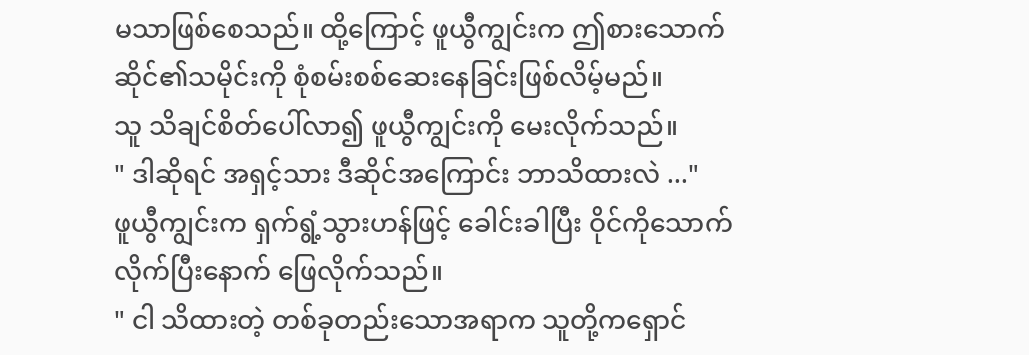မသာဖြစ်စေသည်။ ထို့ကြောင့် ဖူယွီကျွင်းက ဤစားသောက်ဆိုင်၏သမိုင်းကို စုံစမ်းစစ်ဆေးနေခြင်းဖြစ်လိမ့်မည်။
သူ သိချင်စိတ်ပေါ်လာ၍ ဖူယွီကျွင်းကို မေးလိုက်သည်။
" ဒါဆိုရင် အရှင့်သား ဒီဆိုင်အကြောင်း ဘာသိထားလဲ ..."
ဖူယွီကျွင်းက ရှက်ရွံ့သွားဟန်ဖြင့် ခေါင်းခါပြီး ဝိုင်ကိုသောက်လိုက်ပြီးနောက် ဖြေလိုက်သည်။
" ငါ သိထားတဲ့ တစ်ခုတည်းသောအရာက သူတို့ကရှောင်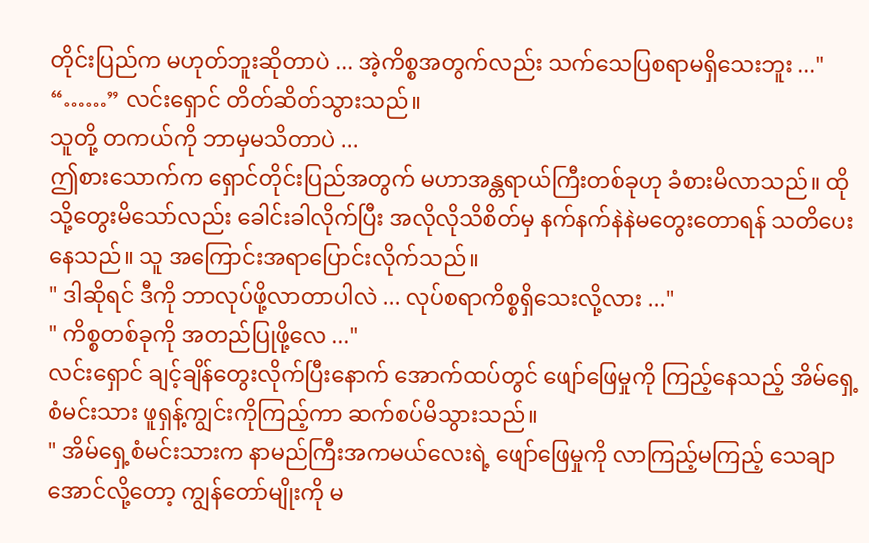တိုင်းပြည်က မဟုတ်ဘူးဆိုတာပဲ ... အဲ့ကိစ္စအတွက်လည်း သက်သေပြစရာမရှိသေးဘူး ..."
“……” လင်းရှောင် တိတ်ဆိတ်သွားသည်။
သူတို့ တကယ်ကို ဘာမှမသိတာပဲ ...
ဤစားသောက်က ရှောင်တိုင်းပြည်အတွက် မဟာအန္တရာယ်ကြီးတစ်ခုဟု ခံစားမိလာသည်။ ထိုသို့တွေးမိသော်လည်း ခေါင်းခါလိုက်ပြီး အလိုလိုသိစိတ်မှ နက်နက်နဲနဲမတွေးတောရန် သတိပေးနေသည်။ သူ အကြောင်းအရာပြောင်းလိုက်သည်။
" ဒါဆိုရင် ဒီကို ဘာလုပ်ဖို့လာတာပါလဲ ... လုပ်စရာကိစ္စရှိသေးလို့လား ..."
" ကိစ္စတစ်ခုကို အတည်ပြုဖို့လေ ..."
လင်းရှောင် ချင့်ချိန်တွေးလိုက်ပြီးနောက် အောက်ထပ်တွင် ဖျော်ဖြေမှုကို ကြည့်နေသည့် အိမ်ရှေ့စံမင်းသား ဖူရှန့်ကျွင်းကိုကြည့်ကာ ဆက်စပ်မိသွားသည်။
" အိမ်ရှေ့စံမင်းသားက နာမည်ကြီးအကမယ်လေးရဲ့ ဖျော်ဖြေမှုကို လာကြည့်မကြည့် သေချာအောင်လို့တော့ ကျွန်တော်မျိုးကို မ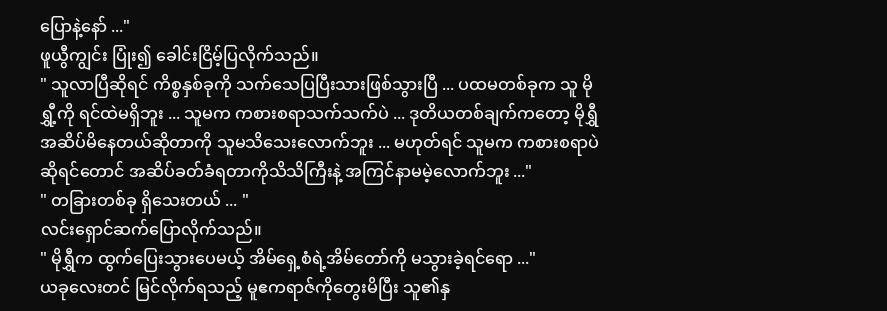ပြောနဲ့နော် ..."
ဖူယွီကျွင်း ပြုံး၍ ခေါင်းငြိမ့်ပြလိုက်သည်။
" သူလာပြီဆိုရင် ကိစ္စနှစ်ခုကို သက်သေပြပြီးသားဖြစ်သွားပြီ ... ပထမတစ်ခုက သူ မိုရွှီ့ကို ရင်ထဲမရှိဘူး ... သူမက ကစားစရာသက်သက်ပဲ ... ဒုတိယတစ်ချက်ကတော့ မိုရွှီ အဆိပ်မိနေတယ်ဆိုတာကို သူမသိသေးလောက်ဘူး ... မဟုတ်ရင် သူမက ကစားစရာပဲဆိုရင်တောင် အဆိပ်ခတ်ခံရတာကိုသိသိကြီးနဲ့ အကြင်နာမမဲ့လောက်ဘူး ..."
" တခြားတစ်ခု ရှိသေးတယ် ... "
လင်းရှောင်ဆက်ပြောလိုက်သည်။
" မိုရွှီက ထွက်ပြေးသွားပေမယ့် အိမ်ရှေ့စံရဲ့အိမ်တော်ကို မသွားခဲ့ရင်ရော ..."
ယခုလေးတင် မြင်လိုက်ရသည့် မူဧကရာဇ်ကိုတွေးမိပြီး သူ၏နှ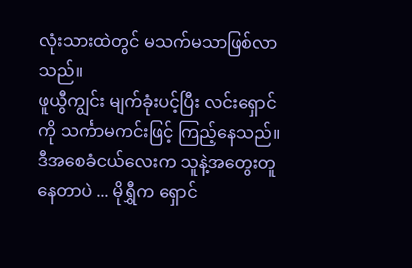လုံးသားထဲတွင် မသက်မသာဖြစ်လာသည်။
ဖူယွီကျွင်း မျက်ခုံးပင့်ပြီး လင်းရှောင်ကို သင်္ကာမကင်းဖြင့် ကြည့်နေသည်။
ဒီအစေခံငယ်လေးက သူနဲ့အတွေးတူနေတာပဲ ... မိုရွှီက ရှောင်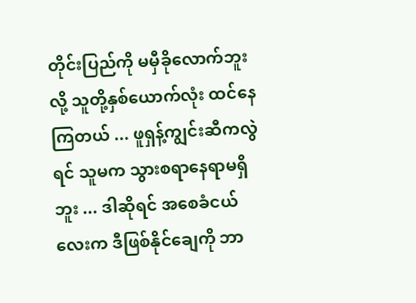တိုင်းပြည်ကို မမှီခိုလောက်ဘူးလို့ သူတို့နှစ်ယောက်လုံး ထင်နေကြတယ် ... ဖူရှန့်ကျွင်းဆီကလွဲရင် သူမက သွားစရာနေရာမရှိဘူး ... ဒါဆိုရင် အစေခံငယ်လေးက ဒီဖြစ်နိုင်ချေကို ဘာ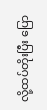လို့ထပ်တိုးပြီး ပြော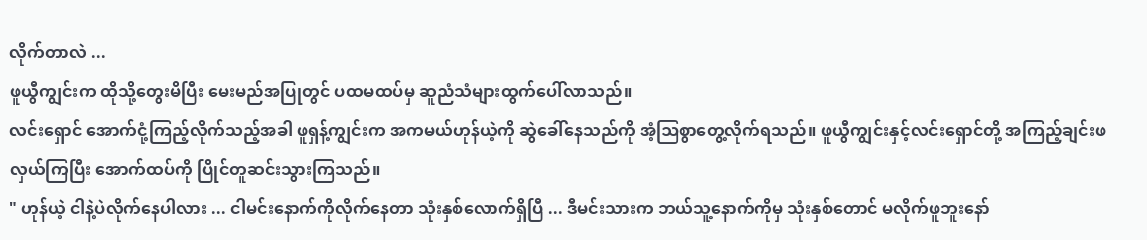လိုက်တာလဲ ...
ဖူယွီကျွင်းက ထိုသို့တွေးမိပြီး မေးမည်အပြုတွင် ပထမထပ်မှ ဆူညံသံများထွက်ပေါ်လာသည်။
လင်းရှောင် အောက်ငုံ့ကြည့်လိုက်သည့်အခါ ဖူရှန့်ကျွင်းက အကမယ်ဟုန်ယဲ့ကို ဆွဲခေါ်နေသည်ကို အံ့ဩစွာတွေ့လိုက်ရသည်။ ဖူယွီကျွင်းနှင့်လင်းရှောင်တို့ အကြည့်ချင်းဖလှယ်ကြပြီး အောက်ထပ်ကို ပြိုင်တူဆင်းသွားကြသည်။
" ဟုန်ယဲ့ ငါနဲ့ပဲလိုက်နေပါလား ... ငါမင်းနောက်ကိုလိုက်နေတာ သုံးနှစ်လောက်ရှိပြီ ... ဒီမင်းသားက ဘယ်သူ့နောက်ကိုမှ သုံးနှစ်တောင် မလိုက်ဖူဘူးနော်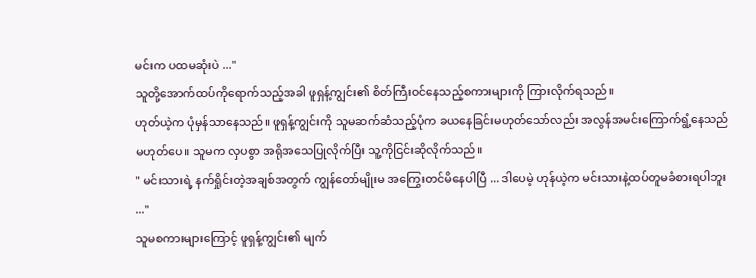မင်းက ပထမဆုံးပဲ ..."
သူတို့အောက်ထပ်ကိုရောက်သည့်အခါ ဖူရှန့်ကျွင်း၏ စိတ်ကြီးဝင်နေသည့်စကားများကို ကြားလိုက်ရသည်။
ဟုတ်ယဲ့က ပုံမှန်သာနေသည်။ ဖူရှန့်ကျွင်းကို သူမဆက်ဆံသည့်ပုံက ခယနေခြင်းမဟုတ်သော်လည်း အလွန်အမင်းကြောက်ရွံ့နေသည်မဟုတ်ပေ။ သူမက လှပစွာ အရိုအသေပြုလိုက်ပြီး သူ့ကိုငြင်းဆိုလိုက်သည်။
" မင်းသားရဲ့ နက်ရှိုင်းတဲ့အချစ်အတွက် ကျွန်တော်မျိုးမ အကြွေးတင်မိနေပါပြီ ... ဒါပေမဲ့ ဟုန်ယဲ့က မင်းသားနဲ့ထပ်တူမခံစားရပါဘူး ..."
သူမစကားများကြောင့် ဖူရှန့်ကျွင်း၏ မျက်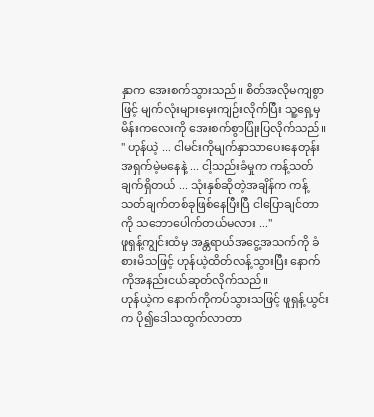နှာက အေးစက်သွားသည်။ စိတ်အလိုမကျစွာဖြင့် မျက်လုံးများမှေးကျဉ်းလိုက်ပြီး သူ့ရှေ့မှမိန်းကလေးကို အေးစက်စွာပြုံးပြလိုက်သည်။
" ဟုန်ယဲ့ ... ငါမင်းကိုမျက်နှာသာပေးနေတုန်း အရှက်မဲ့မနေနဲ့ ... ငါ့သည်းခံမှုက ကန့်သတ်ချက်ရှိတယ် ... သုံးနှစ်ဆိုတဲ့အချိန်က ကန့်သတ်ချက်တစ်ခုဖြစ်နေပြီးပြီ ငါပြောချင်တာကို သဘောပေါက်တယ်မလား ..."
ဖူရှန့်ကျွင်းထံမှ အန္တရာယ်အငွေ့အသက်ကို ခံစားမိသဖြင့် ဟုန်ယဲ့ထိတ်လန့်သွားပြီး နောက်ကိုအနည်းငယ်ဆုတ်လိုက်သည်။
ဟုန်ယဲ့က နောက်ကိုကပ်သွားသဖြင့် ဖူရှန့်ယွင်းက ပို၍ဒေါသထွက်လာတာ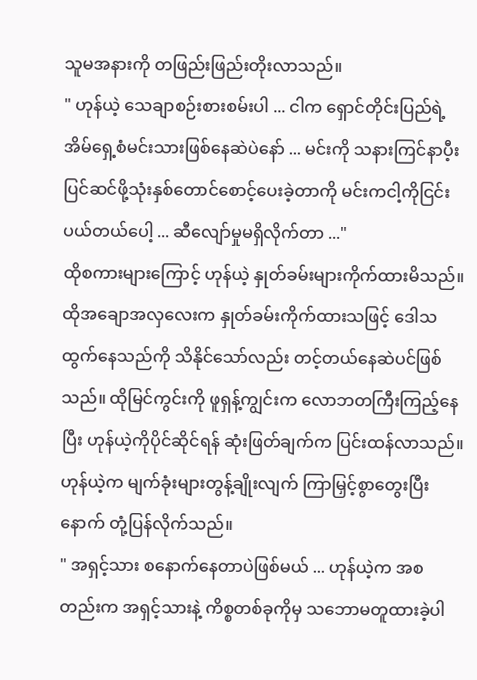သူမအနားကို တဖြည်းဖြည်းတိုးလာသည်။
" ဟုန်ယဲ့ သေချာစဉ်းစားစမ်းပါ ... ငါက ရှောင်တိုင်းပြည်ရဲ့ အိမ်ရှေ့စံမင်းသားဖြစ်နေဆဲပဲနော် ... မင်းကို သနားကြင်နာပီ့း ပြင်ဆင်ဖို့သုံးနှစ်တောင်စောင့်ပေးခဲ့တာကို မင်းကငါ့ကိုငြင်းပယ်တယ်ပေါ့ ... ဆီလျော်မှုမရှိလိုက်တာ ..."
ထိုစကားများကြောင့် ဟုန်ယဲ့ နှုတ်ခမ်းများကိုက်ထားမိသည်။ ထိုအချောအလှလေးက နှုတ်ခမ်းကိုက်ထားသဖြင့် ဒေါသထွက်နေသည်ကို သိနိုင်သော်လည်း တင့်တယ်နေဆဲပင်ဖြစ်သည်။ ထိုမြင်ကွင်းကို ဖူရှန့်ကျွင်းက လောဘတကြီးကြည့်နေပြီး ဟုန်ယဲ့ကိုပိုင်ဆိုင်ရန် ဆုံးဖြတ်ချက်က ပြင်းထန်လာသည်။
ဟုန်ယဲ့က မျက်ခုံးများတွန့်ချိုးလျက် ကြာမြှင့်စွာတွေးပြီးနောက် တုံ့ပြန်လိုက်သည်။
" အရှင့်သား စနောက်နေတာပဲဖြစ်မယ် ... ဟုန်ယဲ့က အစတည်းက အရှင့်သားနဲ့ ကိစ္စတစ်ခုကိုမှ သဘောမတူထားခဲ့ပါ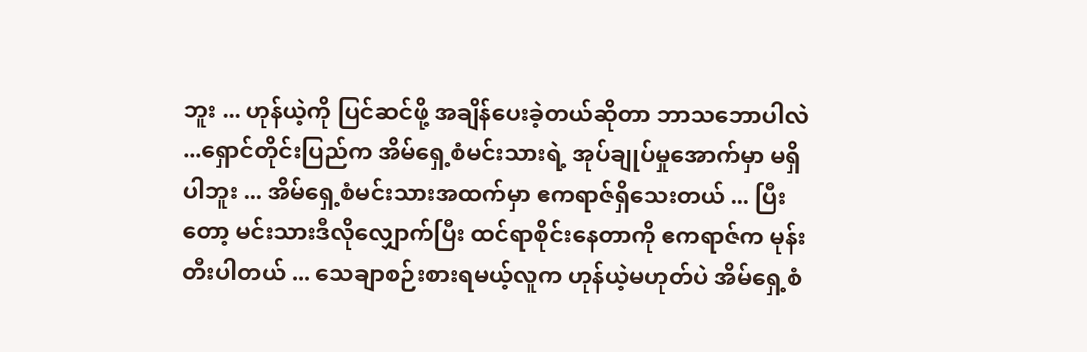ဘူး ... ဟုန်ယဲ့ကို ပြင်ဆင်ဖို့ အချိန်ပေးခဲ့တယ်ဆိုတာ ဘာသဘောပါလဲ ...ရှောင်တိုင်းပြည်က အိမ်ရှေ့စံမင်းသားရဲ့ အုပ်ချုပ်မှုအောက်မှာ မရှိပါဘူး ... အိမ်ရှေ့စံမင်းသားအထက်မှာ ဧကရာဇ်ရှိသေးတယ် ... ပြီးတော့ မင်းသားဒီလိုလျှောက်ပြီး ထင်ရာစိုင်းနေတာကို ဧကရာဇ်က မုန်းတီးပါတယ် ... သေချာစဉ်းစားရမယ့်လူက ဟုန်ယဲ့မဟုတ်ပဲ အိမ်ရှေ့စံ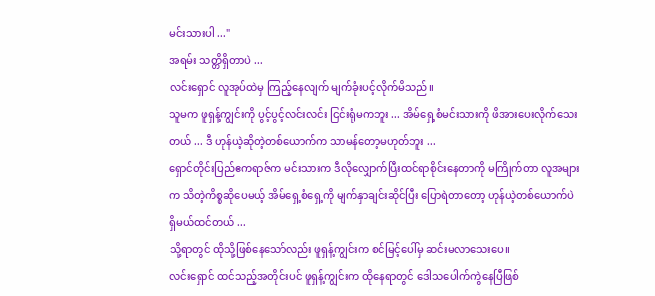မင်းသားပါ ..."
အရမ်း သတ္တိရှိတာပဲ ...
လင်းရှောင် လူအုပ်ထဲမှ ကြည့်နေလျက် မျက်ခုံးပင့်လိုက်မိသည်။
သူမက ဖူရှန့်ကျွင်းကို ပွင့်ပွင့်လင်းလင်း ငြင်းရုံမကဘူး ... အိမ်ရှေ့စံမင်းသားကို ဖိအားပေးလိုက်သေးတယ် ... ဒီ ဟုန်ယဲ့ဆိုတဲ့တစ်ယောက်က သာမန်တော့မဟုတ်ဘူး ...
ရှောင်တိုင်းပြည်ဧကရာဇ်က မင်းသားက ဒီလိုလျှောက်ပြီးထင်ရာစိုင်းနေတာကို မကြိုက်တာ လူအများက သိတဲ့ကိစ္စဆိုပေမယ့် အိမ်ရှေ့စံရှေ့ကို မျက်နှာချင်းဆိုင်ပြီး ပြောရဲတာတော့ ဟုန်ယဲ့တစ်ယောက်ပဲ ရှိမယ်ထင်တယ် ...
သို့ရာတွင် ထိုသို့ဖြစ်နေသော်လည်း ဖူရှန့်ကျွင်းက စင်မြင့်ပေါ်မှ ဆင်းမလာသေးပေ။
လင်းရှောင် ထင်သည့်အတိုင်းပင် ဖူရှန့်ကျွင်းက ထိုနေရာတွင် ဒေါသပေါက်ကွဲနေပြီဖြစ်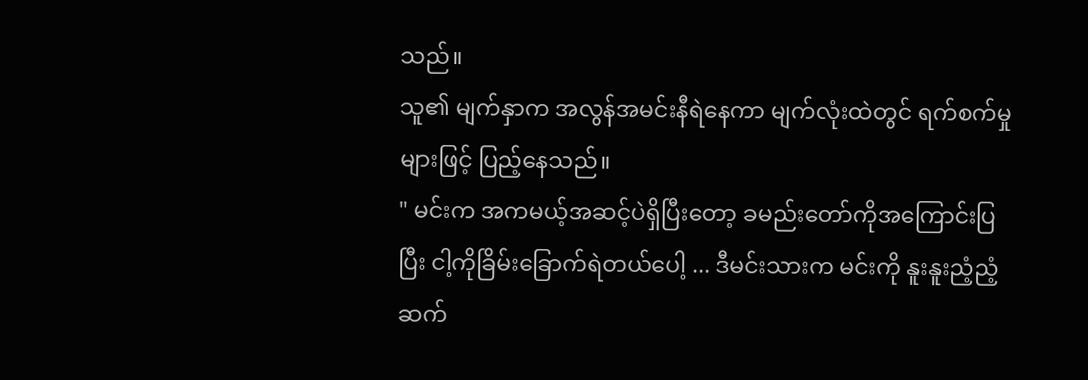သည်။
သူ၏ မျက်နှာက အလွန်အမင်းနီရဲနေကာ မျက်လုံးထဲတွင် ရက်စက်မှုများဖြင့် ပြည့်နေသည်။
" မင်းက အကမယ့်အဆင့်ပဲရှိပြီးတော့ ခမည်းတော်ကိုအကြောင်းပြပြီး ငါ့ကိုခြိမ်းခြောက်ရဲတယ်ပေါ့ ... ဒီမင်းသားက မင်းကို နူးနူးညံ့ညံ့ဆက်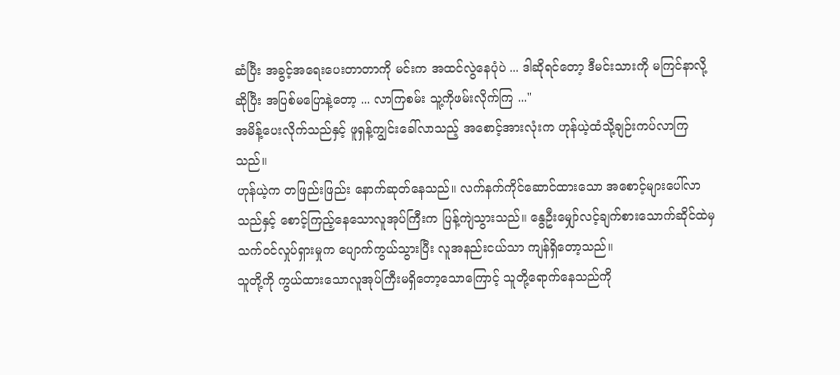ဆံပြီး အခွင့်အရေးပေးတာတာကို မင်းက အထင်လွဲနေပုံပဲ ... ဒါဆိုရင်တော့ ဒီမင်းသားကို မကြင်နာလို့ဆိုပြီး အပြစ်မပြောနဲ့တော့ ... လာကြစမ်း သူ့ကိုဖမ်းလိုက်ကြ ..."
အမိန့်ပေးလိုက်သည်နှင့် ဖူရှန့်ကျွင်းခေါ်လာသည့် အစောင့်အားလုံးက ဟုန်ယဲ့ထံသို့ချဉ်းကပ်လာကြသည်။
ဟုန်ယဲ့က တဖြည်းဖြည်း နောက်ဆုတ်နေသည်။ လက်နက်ကိုင်ဆောင်ထားသော အစောင့်များပေါ်လာသည်နှင့် စောင့်ကြည့်နေသောလူအုပ်ကြီးက ပြန့်ကျဲသွားသည်။ နွေဦးမျှော်လင့်ချက်စားသောက်ဆိုင်ထဲမှ သက်ဝင်လှုပ်ရှားမှုက ပျောက်ကွယ်သွားပြီး လူအနည်းငယ်သာ ကျန်ရှိတော့သည်။
သူတို့ကို ကွယ်ထားသောလူအုပ်ကြီးမရှိတော့သောကြောင့် သူတို့ရောက်နေသည်ကို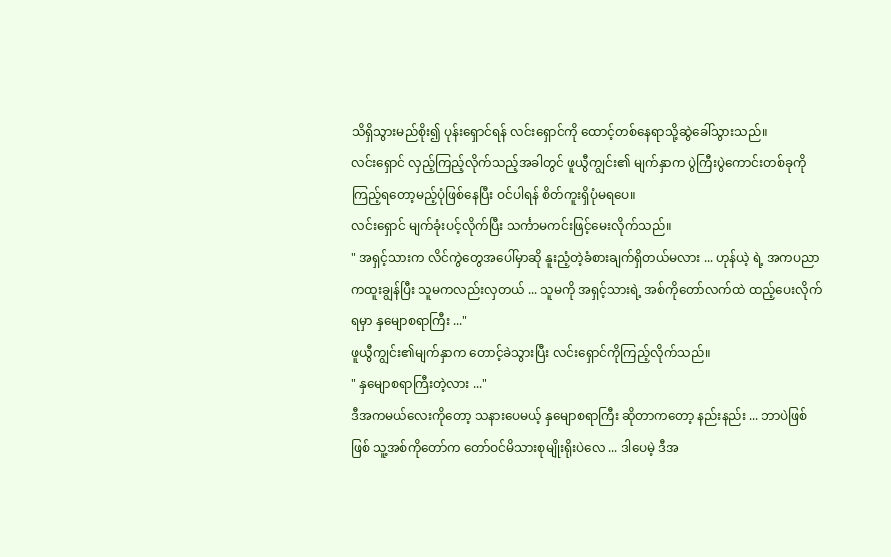သိရှိသွားမည်စိုး၍ ပုန်းရှောင်ရန် လင်းရှောင်ကို ထောင့်တစ်နေရာသို့ဆွဲခေါ်သွားသည်။
လင်းရှောင် လှည့်ကြည့်လိုက်သည့်အခါတွင် ဖူယွီကျွင်း၏ မျက်နှာက ပွဲကြီးပွဲကောင်းတစ်ခုကိုကြည့်ရတော့မည့်ပုံဖြစ်နေပြီး ဝင်ပါရန် စိတ်ကူးရှိပုံမရပေ။
လင်းရှောင် မျက်ခုံးပင့်လိုက်ပြီး သင်္ကာမကင်းဖြင့်မေးလိုက်သည်။
" အရှင့်သားက လိင်ကွဲတွေအပေါ်မှာဆို နူးညံ့တဲ့ခံစားချက်ရှိတယ်မလား ... ဟုန်ယဲ့ ရဲ့ အကပညာကထူးချွန်ပြီး သူမကလည်းလှတယ် ... သူမကို အရှင့်သားရဲ့ အစ်ကိုတော်လက်ထဲ ထည့်ပေးလိုက်ရမှာ နှမျောစရာကြီး ..."
ဖူယွီကျွင်း၏မျက်နှာက တောင့်ခဲသွားပြီး လင်းရှောင်ကိုကြည့်လိုက်သည်။
" နှမျောစရာကြီးတဲ့လား ..."
ဒီအကမယ်လေးကိုတော့ သနားပေမယ့် နှမျောစရာကြီး ဆိုတာကတော့ နည်းနည်း ... ဘာပဲဖြစ်ဖြစ် သူ့အစ်ကိုတော်က တော်ဝင်မိသားစုမျိုးရိုးပဲလေ ... ဒါပေမဲ့ ဒီအ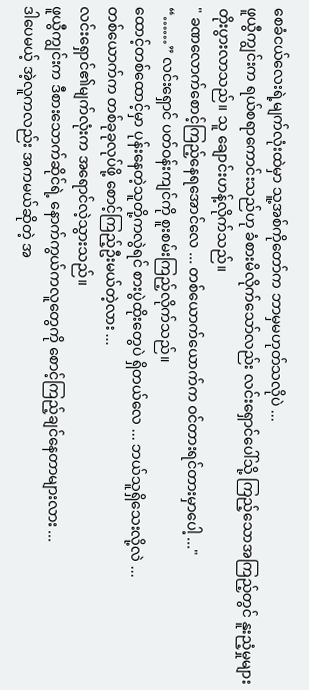စေခံငယ်လေးရဲ့မျက်လုံးထဲမှာ သူ့အစ်ကိုတော်က ဘာမှမဟုတ်သလိုပဲ ...
ဖူယွီကျွင်းက ရယ်စရာကောင်းသည်ဟု ခံစားမိလိုက်သော်လည်း လင်းရှောင်ပေါ်သို့ ကြည့်သောအကြည့်တွင် နူးညံ့မှုများတိုးပွားလာသည်။ သူ ချောင်းဟန့်လိုက်သည်။
" ခဏလောက်စောင့်ကြည့်နေရအောင်လေ ... တစ်ယောက်ယောက်က ဝင်တားရင်တားမှာပေါ့ ..."
“……” လင်းရှောင် ပတ်ဝန်းကျင်ကို စူးစမ်းကြည့်လိုက်သည်။
ထောင့်တစ်ထောင့်မှာ ပုန်းနေတဲ့သူတို့ကလွဲရင် စားပွဲထိုးတွေပဲ ရှိတယ်လေ ... ဘယ်သူရှိသေးလို့လဲ ...
တစ်ယောက်က တစ်ခုခုလုပ်ဖို့ စောင့်ကြည့်ဦးမယ်တဲ့လား ...
လင်းရှောင်၏မျက်လုံးက အရောင်လဲ့သွားသည်။
ဖူယွီကျွင်းက ဒီစားသောက်ဆိုင်ရဲ့ နောက်ကွယ်ကလူတွေကို စောင့်ကြည့်ချင်နေတာများလား ...
ဒါပေမယ့် အဲ့လူကလည်း အကမယ်ဆိုတဲ့ အ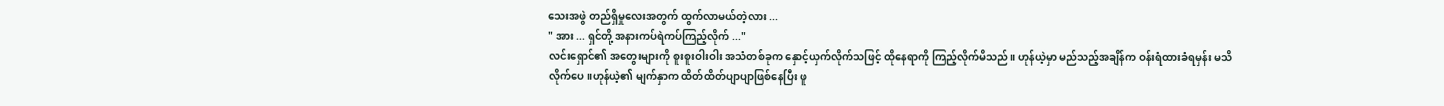သေးအဖွဲ တည်ရှိမှုလေးအတွက် ထွက်လာမယ်တဲ့လား ...
" အား ... ရှင်တို့ အနားကပ်ရဲကပ်ကြည့်လိုက် ..."
လင်းရှောင်၏ အတွေးများကို စူးစူးဝါးဝါး အသံတစ်ခုက နှောင့်ယှက်လိုက်သဖြင့် ထိုနေရာကို ကြည့်လိုက်မိသည်။ ဟုန်ယဲ့မှာ မည်သည့်အချိန်က ဝန်းရံထားခံရမှန်း မသိလိုက်ပေ။ဟုန်ယဲ့၏ မျက်နှာက ထိတ်ထိတ်ပျာပျာဖြစ်နေပြီး ဖူ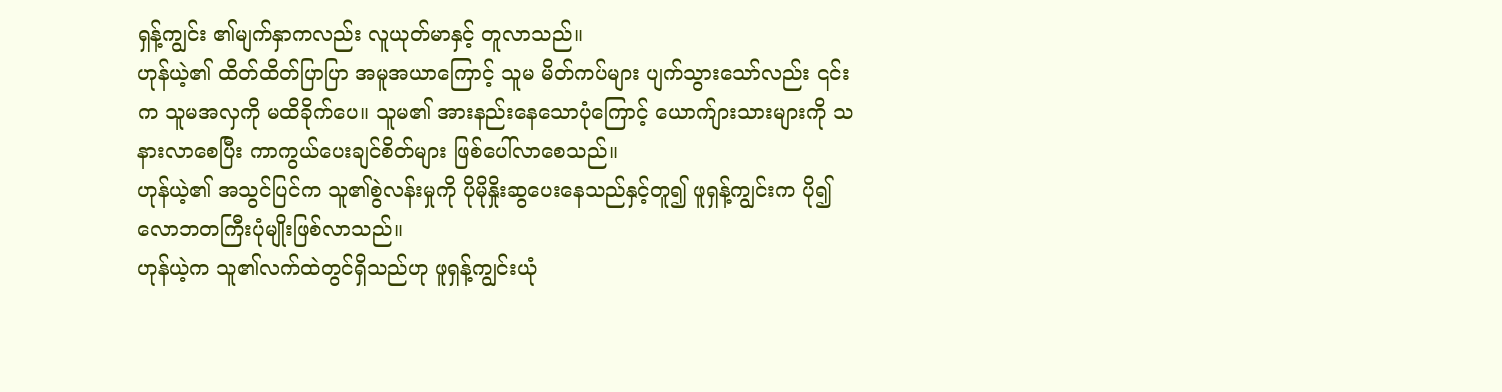ရှန့်ကျွင်း ၏မျက်နှာကလည်း လူယုတ်မာနှင့် တူလာသည်။
ဟုန်ယဲ့၏ ထိတ်ထိတ်ပြာပြာ အမူအယာကြောင့် သူမ မိတ်ကပ်များ ပျက်သွားသော်လည်း ၎င်းက သူမအလှကို မထိခိုက်ပေ။ သူမ၏ အားနည်းနေသောပုံကြောင့် ယောက်ျားသားများကို သနားလာစေပြီး ကာကွယ်ပေးချင်စိတ်များ ဖြစ်ပေါ်လာစေသည်။
ဟုန်ယဲ့၏ အသွင်ပြင်က သူ၏စွဲလန်းမှုကို ပိုမိုနှိုးဆွပေးနေသည်နှင့်တူ၍ ဖူရှန့်ကျွင်းက ပို၍ လောဘတကြီးပုံမျိုးဖြစ်လာသည်။
ဟုန်ယဲ့က သူ၏လက်ထဲတွင်ရှိသည်ဟု ဖူရှန့်ကျွင်းယုံ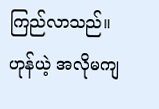ကြည်လာသည်။
ဟုန်ယဲ့ အလိုမကျ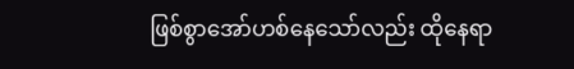ဖြစ်စွာအော်ဟစ်နေသော်လည်း ထိုနေရာ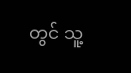တွင် သူ့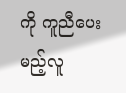ကို ကူညီပေးမည့်လူ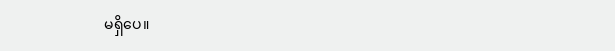မရှိပေ။